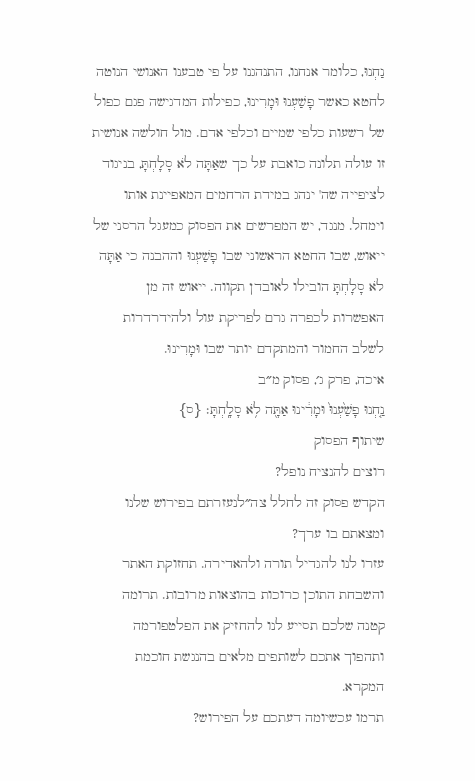נַחְנוּ, כלומר אנחנו, התנהגנו על פי טבענו האנושי הנוטה לחטא כאשר פָשַׁעְנוּ וּמָרִינוּ, כפילות המדגישה פגם כפול של רשעות כלפי שמיים וכלפי אדם. מול חולשה אנושית זו עולה תלונה כואבת על כך שאַתָּה לֹא סָלָחְתָּ, בניגוד לציפייה שה' ינהג במידת הרחמים המאפיינת אותו וימחל. מנגד, יש המפרשים את הפסוק כמעגל הרסני של ייאוש, שבו החטא הראשוני שבו פָשַׁעְנוּ וההבנה כי אַתָּה לֹא סָלָחְתָּ הובילו לאובדן תקווה. ייאוש זה מן האפשרות לכפרה גרם לפריקת עול ולהידרדרות לשלב החמור והמתקדם יותר שבו וּמָרִינוּ.
איכה, פרק ג׳, פסוק מ״ב
נַ֤חְנוּ פָשַׁ֙עְנוּ֙ וּמָרִ֔ינוּ אַתָּ֖ה לֹ֥א סָלָֽחְתָּ׃ {ס}
שיתוף הפסוק
רוצים להנציח נופל?
הקדש פסוק זה לחלל צה״לנעזרתם בפירוש שלנו ומצאתם בו ערך?
עזרו לנו להגדיל תורה ולהאדירה. תחזוקת האתר והשבחת התוכן כרוכות בהוצאות מרובות. תרומה קטנה שלכם תסייע לנו להחזיק את הפלטפורמה ותהפוך אתכם לשותפים מלאים בהנגשת חוכמת המקרא.
תרמו עכשיומה דעתכם על הפירוש?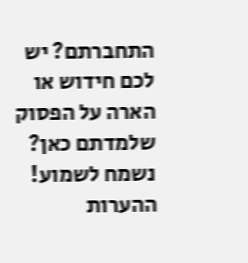התחברתם? יש לכם חידוש או הארה על הפסוק שלמדתם כאן? נשמח לשמוע!
ההערות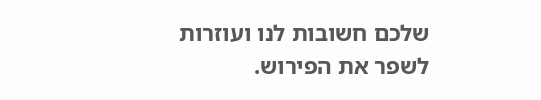שלכם חשובות לנו ועוזרות לשפר את הפירוש.